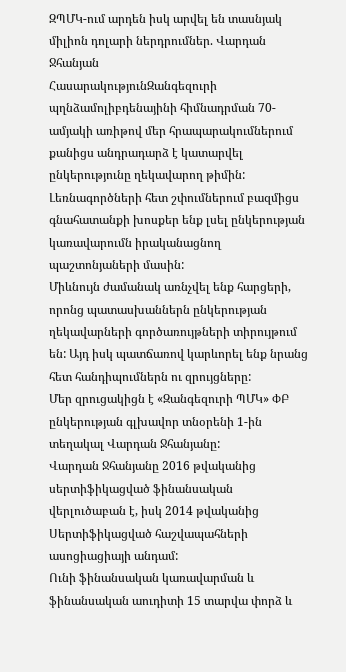ԶՊՄԿ-ում արդեն իսկ արվել են տասնյակ միլիոն դոլարի ներդրումներ. Վարդան Ջհանյան
ՀասարակությունԶանգեզուրի պղնձամոլիբդենայինի հիմնադրման 70-ամյակի առիթով մեր հրապարակումներում քանիցս անդրադարձ է կատարվել ընկերությունը ղեկավարող թիմին:
Լեռնագործների հետ շփումներում բազմիցս գնահատանքի խոսքեր ենք լսել ընկերության կառավարումն իրականացնող պաշտոնյաների մասին:
Միևնույն ժամանակ առնչվել ենք հարցերի, որոնց պատասխաններն ընկերության ղեկավարների գործառույթների տիրույթում են: Այդ իսկ պատճառով կարևորել ենք նրանց հետ հանդիպումներն ու զրույցները:
Մեր զրուցակիցն է «Զանգեզուրի ՊՄԿ» ՓԲ ընկերության գլխավոր տնօրենի 1-ին տեղակալ Վարդան Ջհանյանը:
Վարդան Ջհանյանը 2016 թվականից սերտիֆիկացված ֆինանսական վերլուծաբան է, իսկ 2014 թվականից Սերտիֆիկացված հաշվապահների ասոցիացիայի անդամ:
Ունի ֆինանսական կառավարման և ֆինանսական աուդիտի 15 տարվա փորձ և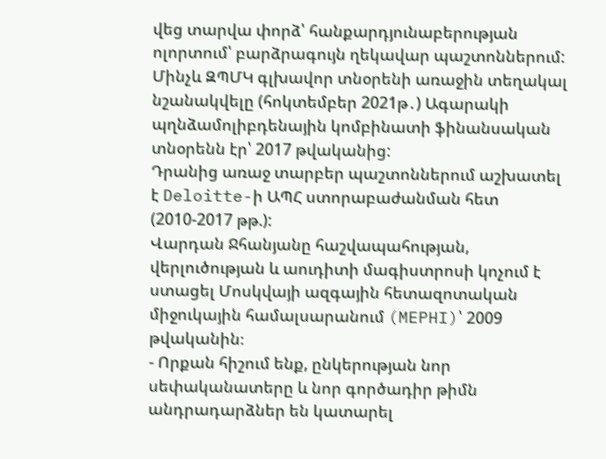վեց տարվա փորձ՝ հանքարդյունաբերության ոլորտում՝ բարձրագույն ղեկավար պաշտոններում:
Մինչև ԶՊՄԿ գլխավոր տնօրենի առաջին տեղակալ նշանակվելը (հոկտեմբեր 2021թ․) Ագարակի պղնձամոլիբդենային կոմբինատի ֆինանսական տնօրենն էր՝ 2017 թվականից:
Դրանից առաջ տարբեր պաշտոններում աշխատել է Deloitte-ի ԱՊՀ ստորաբաժանման հետ (2010-2017 թթ.):
Վարդան Ջհանյանը հաշվապահության, վերլուծության և աուդիտի մագիստրոսի կոչում է ստացել Մոսկվայի ազգային հետազոտական միջուկային համալսարանում (MEPHI)՝ 2009 թվականին։
- Որքան հիշում ենք, ընկերության նոր սեփականատերը և նոր գործադիր թիմն անդրադարձներ են կատարել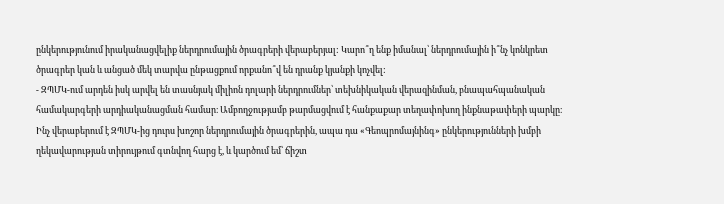ընկերությունում իրականացվելիք ներդրումային ծրագրերի վերաբերյալ: Կարո՞ղ ենք իմանալ՝ ներդրումային ի՞նչ կոնկրետ ծրագրեր կան և անցած մեկ տարվա ընթացքում որքանո՞վ են դրանք կյանքի կոչվել:
- ԶՊՄԿ-ում արդեն իսկ արվել են տասնյակ միլիոն դոլարի ներդրումներ՝ տեխնիկական վերազինման, բնապահպանական համակարգերի արդիականացման համար։ Ամբողջությամբ թարմացվում է հանքաքար տեղափոխող ինքնաթափերի պարկը։ Ինչ վերաբերում է ԶՊՄԿ-ից դուրս խոշոր ներդրումային ծրագրերին, ապա դա «Գեոպրոմայնինգ» ընկերությունների խմբի ղեկավարության տիրույթում գտնվող հարց է, և կարծում եմ՝ ճիշտ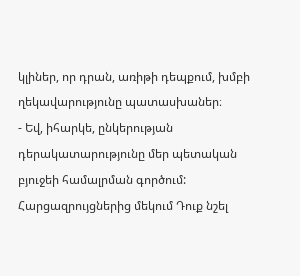կլիներ, որ դրան, առիթի դեպքում, խմբի ղեկավարությունը պատասխաներ։
- Եվ, իհարկե, ընկերության դերակատարությունը մեր պետական բյուջեի համալրման գործում: Հարցազրույցներից մեկում Դուք նշել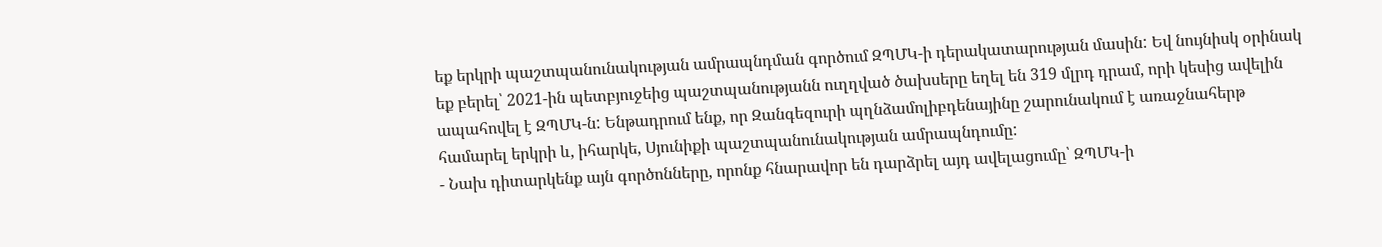եք երկրի պաշտպանունակության ամրապնդման գործում ԶՊՄԿ-ի դերակատարության մասին: Եվ նույնիսկ օրինակ եք բերել՝ 2021-ին պետբյուջեից պաշտպանությանն ուղղված ծախսերը եղել են 319 մլրդ դրամ, որի կեսից ավելին ապահովել է ԶՊՄԿ-ն: Ենթադրում ենք, որ Զանգեզուրի պղնձամոլիբդենայինը շարունակում է առաջնահերթ համարել երկրի և, իհարկե, Սյունիքի պաշտպանունակության ամրապնդումը:
- Նախ դիտարկենք այն գործոնները, որոնք հնարավոր են դարձրել այդ ավելացումը՝ ԶՊՄԿ-ի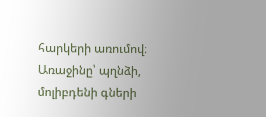հարկերի առումով։ Առաջինը՝ պղնձի, մոլիբդենի գների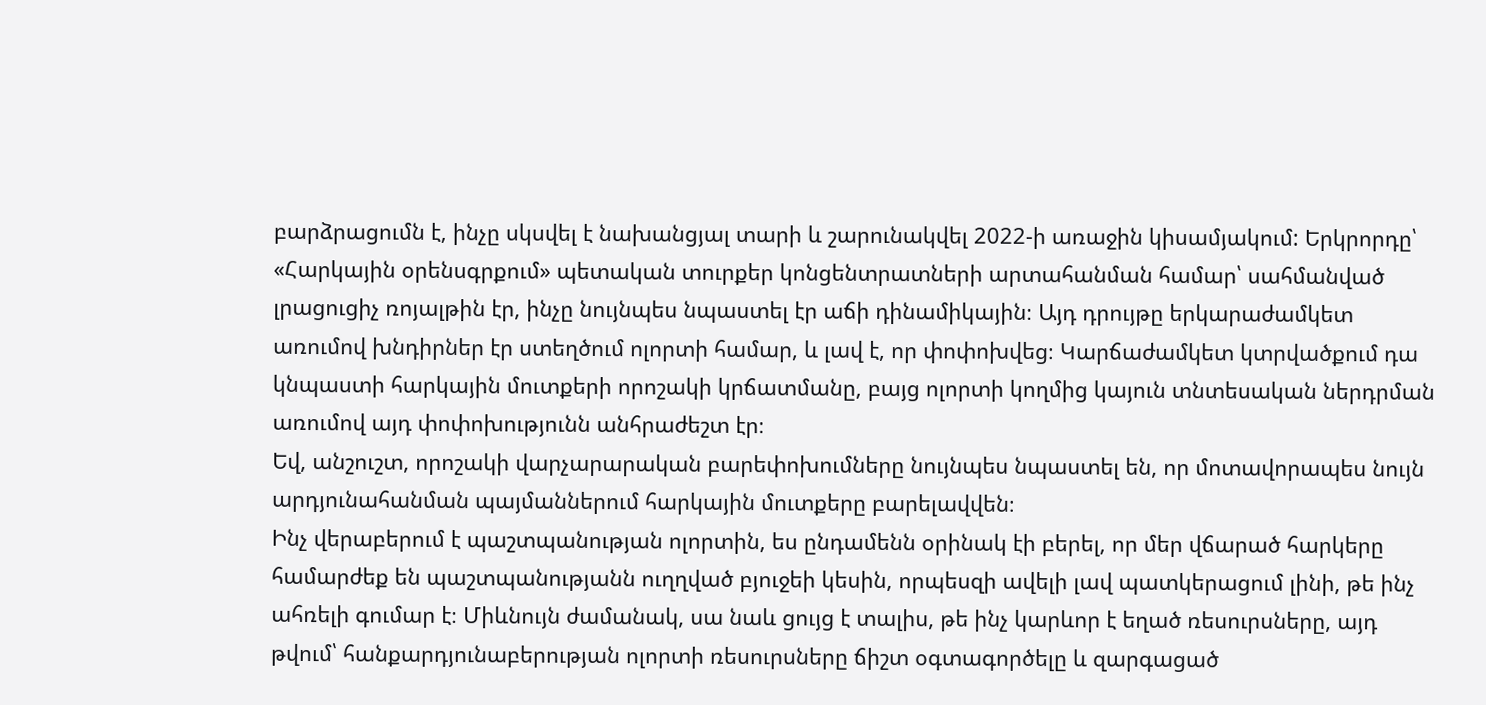բարձրացումն է, ինչը սկսվել է նախանցյալ տարի և շարունակվել 2022-ի առաջին կիսամյակում: Երկրորդը՝ «Հարկային օրենսգրքում» պետական տուրքեր կոնցենտրատների արտահանման համար՝ սահմանված լրացուցիչ ռոյալթին էր, ինչը նույնպես նպաստել էր աճի դինամիկային։ Այդ դրույթը երկարաժամկետ առումով խնդիրներ էր ստեղծում ոլորտի համար, և լավ է, որ փոփոխվեց։ Կարճաժամկետ կտրվածքում դա կնպաստի հարկային մուտքերի որոշակի կրճատմանը, բայց ոլորտի կողմից կայուն տնտեսական ներդրման առումով այդ փոփոխությունն անհրաժեշտ էր։
Եվ, անշուշտ, որոշակի վարչարարական բարեփոխումները նույնպես նպաստել են, որ մոտավորապես նույն արդյունահանման պայմաններում հարկային մուտքերը բարելավվեն։
Ինչ վերաբերում է պաշտպանության ոլորտին, ես ընդամենն օրինակ էի բերել, որ մեր վճարած հարկերը համարժեք են պաշտպանությանն ուղղված բյուջեի կեսին, որպեսզի ավելի լավ պատկերացում լինի, թե ինչ ահռելի գումար է։ Միևնույն ժամանակ, սա նաև ցույց է տալիս, թե ինչ կարևոր է եղած ռեսուրսները, այդ թվում՝ հանքարդյունաբերության ոլորտի ռեսուրսները ճիշտ օգտագործելը և զարգացած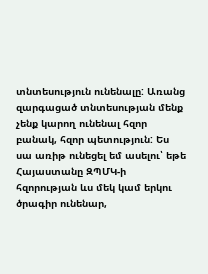տնտեսություն ունենալը: Առանց զարգացած տնտեսության մենք չենք կարող ունենալ հզոր բանակ, հզոր պետություն: Ես սա առիթ ունեցել եմ ասելու՝ եթե Հայաստանը ԶՊՄԿ-ի հզորության ևս մեկ կամ երկու ծրագիր ունենար,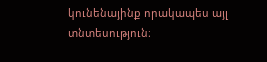կունենայինք որակապես այլ տնտեսություն։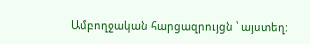Ամբողջական հարցազրույցն ՝ այստեղ: